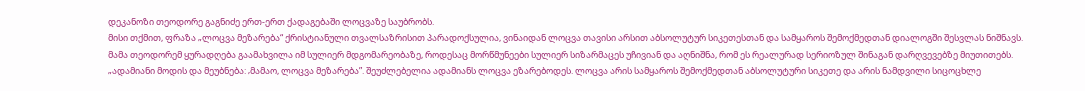დეკანოზი თეოდორე გაგნიძე ერთ-ერთ ქადაგებაში ლოცვაზე საუბრობს.
მისი თქმით, ფრაზა „ლოცვა მეზარება“ ქრისტიანული თვალსაზრისით პარადოქსულია, ვინაიდან ლოცვა თავისი არსით აბსოლუტურ სიკეთესთან და სამყაროს შემოქმედთან დიალოგში შესვლას ნიშნავს.
მამა თეოდორემ ყურადღება გაამახვილა იმ სულიერ მდგომარეობაზე, როდესაც მორწმუნეები სულიერ სიზარმაცეს უჩივიან და აღნიშნა, რომ ეს რეალურად სერიოზულ შინაგან დარღვევებზე მიუთითებს.
„ადამიანი მოდის და მეუბნება: ‚მამაო, ლოცვა მეზარება”. შეუძლებელია ადამიანს ლოცვა ეზარებოდეს. ლოცვა არის სამყაროს შემოქმედთან აბსოლუტური სიკეთე და არის ნამდვილი სიცოცხლე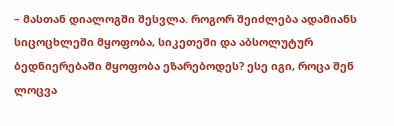– მასთან დიალოგში შესვლა. როგორ შეიძლება ადამიანს სიცოცხლეში მყოფობა, სიკეთეში და აბსოლუტურ ბედნიერებაში მყოფობა ეზარებოდეს? ესე იგი, როცა შენ ლოცვა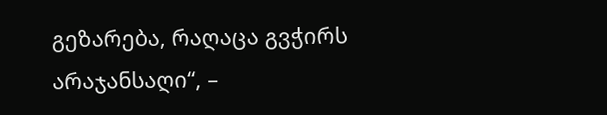გეზარება, რაღაცა გვჭირს არაჯანსაღი“, –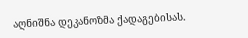აღნიშნა დეკანოზმა ქადაგებისას.